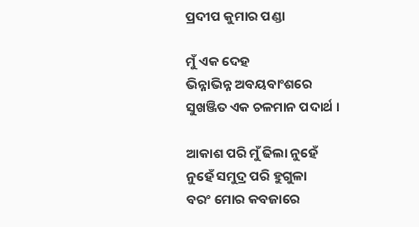ପ୍ରଦୀପ କୁମାର ପଣ୍ଡା

ମୁଁ ଏକ ଦେହ
ଭିନ୍ନାଭିନ୍ନ ଅବୟବାଂଶରେ
ସୁଖଞ୍ଜିତ ଏକ ଚଳମାନ ପଦାର୍ଥ ।

ଆକାଶ ପରି ମୁଁ ଢିଲା ନୁହେଁ
ନୁହେଁ ସମୁଦ୍ର ପରି ହୁଗୁଳା
ବରଂ ମୋର କବଜାରେ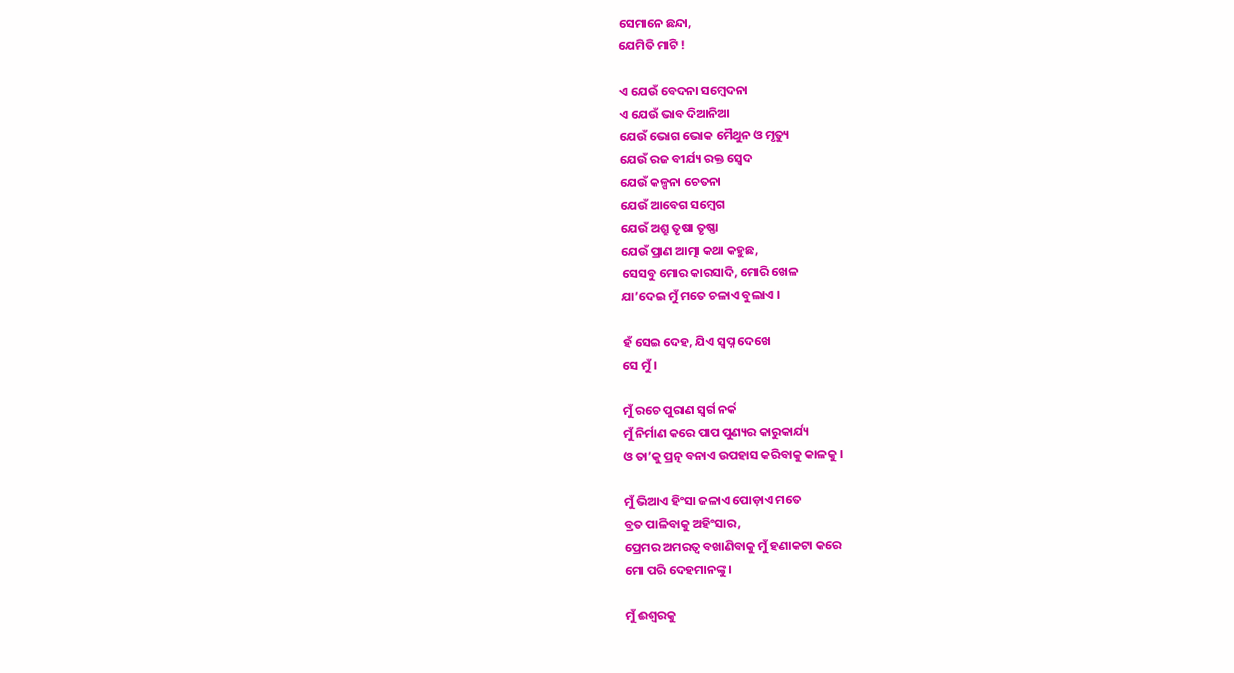ସେମାନେ ଛନ୍ଦା,
ଯେମିତି ମାଟି !

ଏ ଯେଉଁ ବେଦନା ସମ୍ବେଦନା
ଏ ଯେଉଁ ଭାବ ଦିଆନିଆ
ଯେଉଁ ଭୋଗ ଭୋକ ମୈଥୁନ ଓ ମୃତ୍ୟୁ
ଯେଉଁ ରଜ ବୀର୍ଯ୍ୟ ରକ୍ତ ସ୍ବେଦ
ଯେଉଁ କଳ୍ପନା ଚେତନା
ଯେଉଁ ଆବେଗ ସମ୍ବେଗ
ଯେଉଁ ଅଶ୍ରୁ ତୃଷା ତୃଷ୍ଣା
ଯେଉଁ ପ୍ରାଣ ଆତ୍ମା କଥା କହୁଛ,
ସେସବୁ ମୋର କାରସାଦି, ମୋରି ଖେଳ
ଯା’ଦେଇ ମୁଁ ମତେ ଚଳାଏ ବୁଲାଏ ।

ହଁ ସେଇ ଦେହ, ଯିଏ ସ୍ବପ୍ନ ଦେଖେ
ସେ ମୁଁ ।

ମୁଁ ରଚେ ପୁରାଣ ସ୍ବର୍ଗ ନର୍କ
ମୁଁ ନିର୍ମାଣ କରେ ପାପ ପୁଣ୍ୟର କାରୁକାର୍ଯ୍ୟ
ଓ ତା’କୁ ପ୍ରତ୍ନ ବନାଏ ଉପହାସ କରିବାକୁ କାଳକୁ ।

ମୁଁ ଭିଆଏ ହିଂସା ଜଳାଏ ପୋଡ଼ାଏ ମତେ
ବ୍ରତ ପାଳିବାକୁ ଅହିଂସାର,
ପ୍ରେମର ଅମରତ୍ବ ବଖାଣିବାକୁ ମୁଁ ହଣାକଟା କରେ
ମୋ ପରି ଦେହମାନଙ୍କୁ ।

ମୁଁ ଈଶ୍ବରକୁ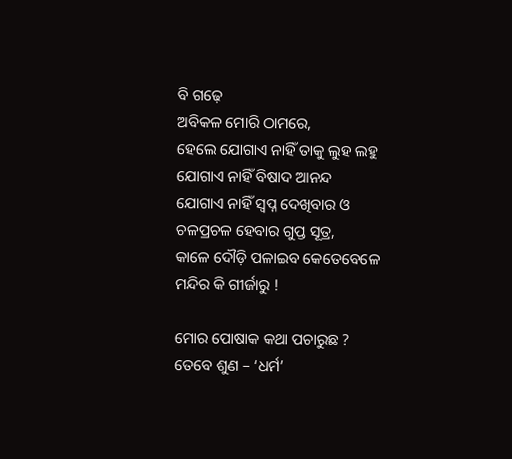ବି ଗଢ଼େ
ଅବିକଳ ମୋରି ଠାମରେ,
ହେଲେ ଯୋଗାଏ ନାହିଁ ତାକୁ ଲୁହ ଲହୁ
ଯୋଗାଏ ନାହିଁ ବିଷାଦ ଆନନ୍ଦ
ଯୋଗାଏ ନାହିଁ ସ୍ବପ୍ନ ଦେଖିବାର ଓ
ଚଳପ୍ରଚଳ ହେବାର ଗୁପ୍ତ ସୂତ୍ର,
କାଳେ ଦୌଡ଼ି ପଳାଇବ କେତେବେଳେ
ମନ୍ଦିର କି ଗୀର୍ଜାରୁ !

ମୋର ପୋଷାକ କଥା ପଚାରୁଛ ?
ତେବେ ଶୁଣ – ‘ଧର୍ମ’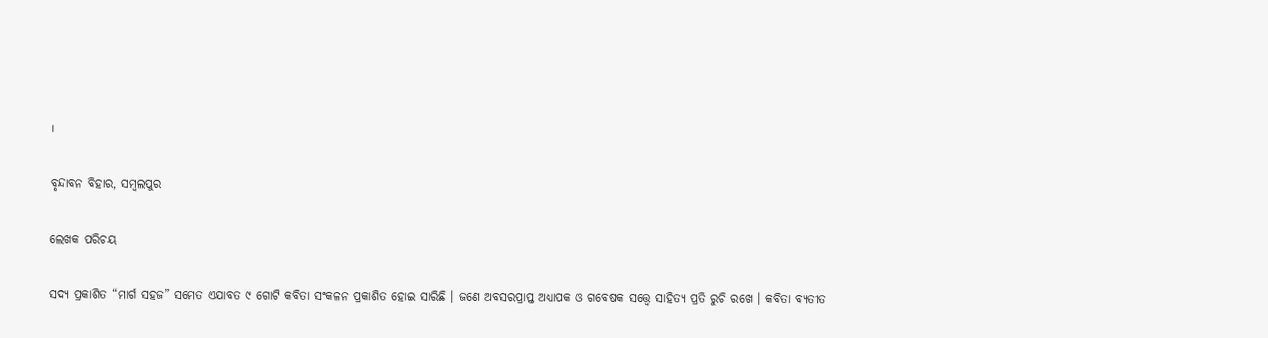।

ବୃନ୍ଦାବନ ବିହାର, ସମ୍ବଲପୁର

ଲେଖକ ପରିଚୟ

ସଦ୍ୟ ପ୍ରକାଶିତ “ମାର୍ଗ ସହଜ” ସମେତ ଏଯାବତ ୯ ଗୋଟି କବିତା ସଂକଳନ ପ୍ରକାଶିତ ହୋଇ ସାରିଛି । ଜଣେ ଅବସରପ୍ରାପ୍ତ ଅଧ୍ୟାପକ ଓ ଗବେଷକ ସତ୍ତ୍ୱେ ସାହିତ୍ୟ ପ୍ରତି ରୁଚି ରଖେ । କବିତା ବ୍ୟତୀତ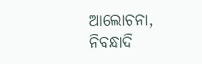ଆଲୋଚନା, ନିବନ୍ଧାଦି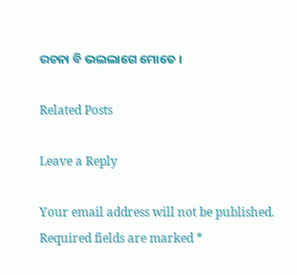ରଚନା ବି ଭଲଲାଗେ ମୋତେ ।

Related Posts

Leave a Reply

Your email address will not be published. Required fields are marked *